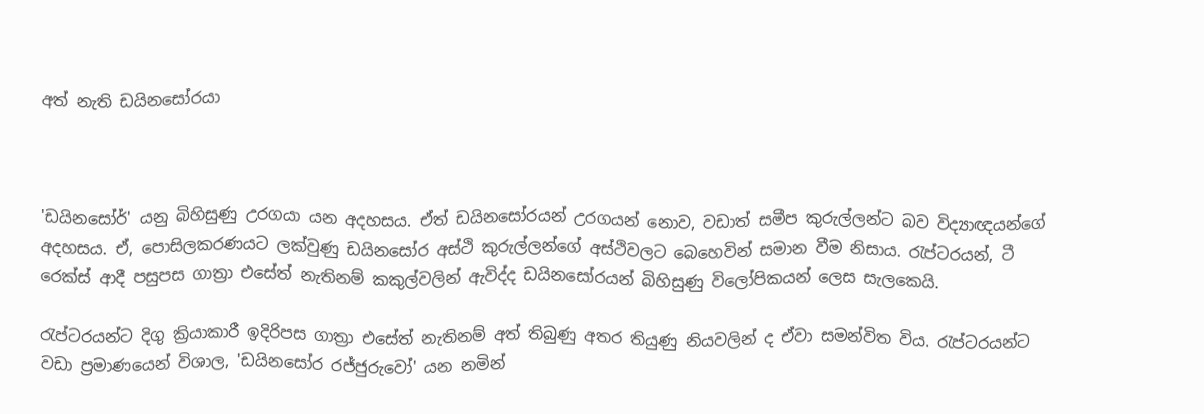අත් නැති ඩයිනසෝරයා



'ඩයිනසෝර්' යනු බිහිසුණු උරගයා යන අදහසය. ඒත් ඩයිනසෝරයන් උරගයන් නොව, වඩාත් සමීප කුරුල්ලන්ට බව විද්‍යාඥයන්ගේ අදහසය. ඒ, පොසිලකරණයට ලක්වුණු ඩයිනසෝර අස්ථි කුරුල්ලන්ගේ අස්ථිවලට බෙහෙවින් සමාන වීම නිසාය. රැප්ටරයන්, ටී රෙක්ස් ආදී පසුපස ගාත්‍රා එසේත් නැතිනම් කකුල්වලින් ඇවිද්ද ඩයිනසෝරයන් බිහිසුණු විලෝපිකයන් ලෙස සැලකෙයි.

රැප්ටරයන්ට දිගු ක්‍රියාකාරී ඉදිරිපස ගාත්‍රා එසේත් නැතිනම් අත් තිබුණු අතර තියුණු නියවලින් ද ඒවා සමන්විත විය. රැප්ටරයන්ට වඩා ප්‍රමාණයෙන් විශාල, 'ඩයිනසෝර රජ්ජුරුවෝ' යන නමින්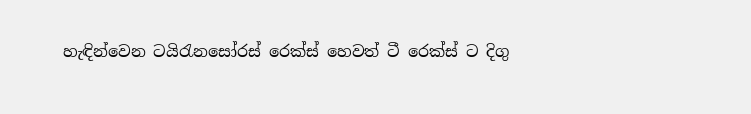හැඳින්වෙන ටයිරැනසෝරස් රෙක්ස් හෙවත් ටී රෙක්ස් ට දිගු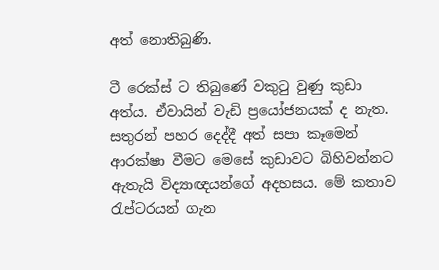අත් නොතිබුණි.

ටී රෙක්ස් ට තිබුණේ වකුටු වුණු කුඩා අත්ය. ඒවායින් වැඩි ප්‍රයෝජනයක් ද නැත. සතුරන් පහර දෙද්දී අත් සපා කෑමෙන් ආරක්ෂා වීමට මෙසේ කුඩාවට බිහිවන්නට ඇතැයි විද්‍යාඥයන්ගේ අදහසය. මේ කතාව රැප්ටරයන් ගැන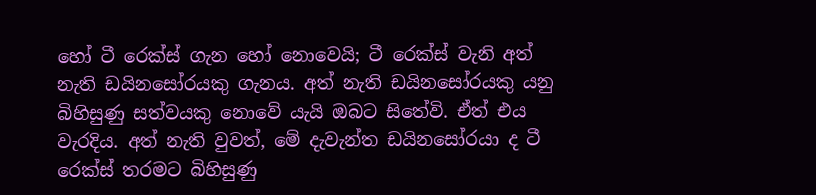හෝ ටී රෙක්ස් ගැන හෝ නොවෙයි; ටී රෙක්ස් වැනි අත් නැති ඩයිනසෝරයකු ගැනය. අත් නැති ඩයිනසෝරයකු යනු බිහිසුණු සත්වයකු නොවේ යැයි ඔබට සිතේවි. ඒත් එය වැරදිය. අත් නැති වුවත්, මේ දැවැන්ත ඩයිනසෝරයා ද ටී රෙක්ස් තරමට බිහිසුණු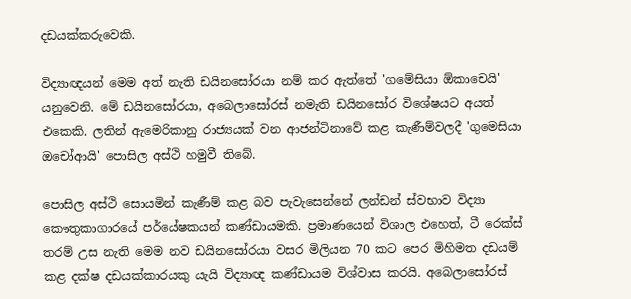දඩයක්කරුවෙකි.

විද්‍යාඥයන් මෙම අත් නැති ඩයිනසෝරයා නම් කර ඇත්තේ 'ගමේසියා ඕකාචෙයි' යනුවෙනි. මේ ඩයිනසෝරයා, අබෙලාසෝරස් නමැති ඩයිනසෝර විශේෂයට අයත් එකෙකි. ලතින් ඇමෙරිකානු රාජ්‍යයක් වන ආජන්ටිනාවේ කළ කැණීම්වලදී 'ගුමෙසියා ඔචෝආයි' පොසිල අස්ථි හමුවී තිබේ.

පොසිල අස්ථි සොයමින් කැණීම් කළ බව පැවැසෙන්නේ‍ ලන්ඩන් ස්වභාව විද්‍යා කෞතුකාගාරයේ පර්යේෂකයන් කණ්ඩායමකි. ප්‍රමාණයෙන් විශාල එහෙත්, ටී රෙක්ස් තරම් උස නැති මෙම නව ඩයිනසෝරයා වසර මිලියන 70 කට පෙර මිහිමත දඩයම් කළ දක්ෂ දඩයක්කාරයකු යැයි විද්‍යාඥ කණ්ඩායම විශ්වාස කරයි. අබෙලාසෝරස්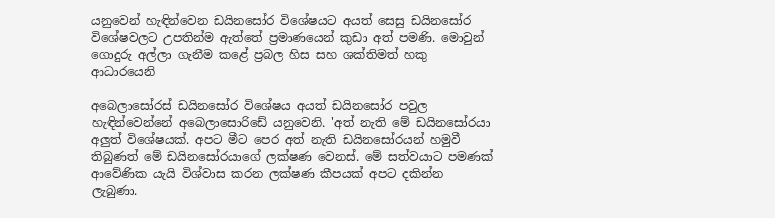යනුවෙන් හැඳින්වෙන ඩයිනසෝර විශේෂයට අයත් සෙසු ඩයිනසෝර විශේෂවලට උපතින්ම ඇත්තේ ප්‍රමාණයෙන් කුඩා අත් පමණි. මොවුන් ගොදුරු අල්ලා ගැනීම කළේ ප්‍රබල හිස සහ ශක්තිමත් හකු ආධාරයෙනි‍

අබෙලාසෝරස් ඩයිනසෝර විශේෂය අයත් ඩයිනසෝර පවුල හැඳින්වෙන්නේ අබෙලාසොරිඩේ යනුවෙනි. 'අත් නැති මේ ඩයිනසෝරයා අලුත් විශේෂයක්. අපට මීට පෙර අත් නැති ඩයිනසෝරයන් හමුවී තිබුණත් මේ ඩයිනසෝරයාගේ ලක්ෂණ වෙනස්. මේ සත්වයාට පමණක් ආවේණික යැයි විශ්වාස කරන ලක්ෂණ කීපයක් අපට දකින්න ලැබුණා.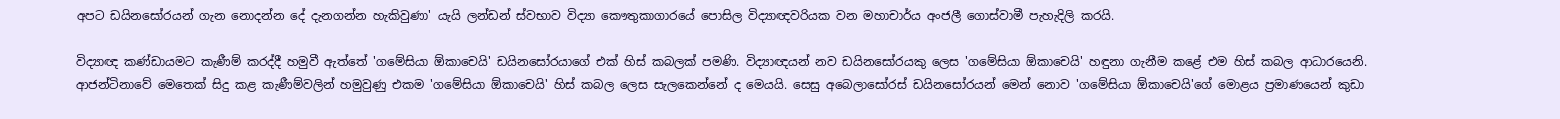අපට ඩයිනසෝරයන් ගැන නොදන්න දේ දැනගන්න හැකිවුණා' යැයි ලන්ඩන් ස්වභාව විද්‍යා කෞතුකාගාරයේ පොසිල විද්‍යාඥවරියක වන මහාචාර්ය අංජලී ගොස්වාමී පැහැදිලි කරයි.

විද්‍යාඥ කණ්ඩායමට කැණීම් කරද්දී හමුවී ඇත්තේ 'ගමේසියා ඕකාචෙයි' ඩයිනසෝරයාගේ එක් හිස් කබලක් පමණි. විද්‍යාඥයන් නව ඩයිනසෝරයකු ලෙස 'ගමේසියා ඕකාචෙයි' හඳුනා ගැනීම කළේ එම හිස් කබල ආධාරයෙනි. ආජන්ටිනාවේ මෙතෙක් සිදු කළ කැණීම්වලින් හමුවුණු එකම 'ගමේසියා ඕකාචෙයි' හිස් කබල ලෙස සැලකෙන්නේ ද මෙයයි. සෙසු අබෙලාසෝරස් ඩයිනසෝරයන් මෙන් නොව 'ගමේසියා ඕකාචෙයි'ගේ මොළය ප්‍රමාණයෙන් කුඩා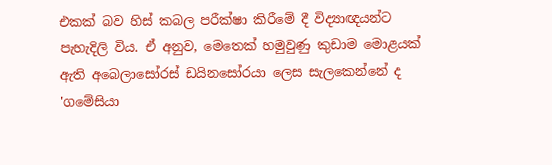එකක් බව හිස් කබල පරීක්ෂා කිරීමේ දී විද්‍යාඥයන්ට පැහැදිලි විය. ඒ අනුව, මෙතෙක් හමුවුණු කුඩාම මොළයක් ඇති අබෙලාසෝරස් ඩයිනසෝරයා ලෙස සැලකෙන්නේ ද 'ගමේසියා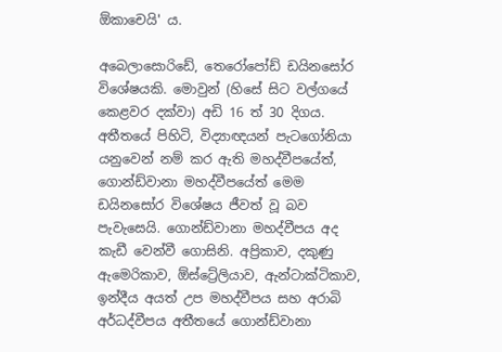ඕකාචෙයි' ය.

අබෙලාසොරිඩේ, තෙරෝපෝඩ් ඩයිනසෝර විශේෂයකි. මොවුන් (හිසේ සිට වල්ගයේ කෙළවර දක්වා) අඩි 16 ත් 30 දිගය. අතීතයේ පිහිටි, විද්‍යාඥයන් පැටගෝනියා යනුවෙන් නම් කර ඇති මහද්වීපයේත්, ගොන්ඩ්වානා මහද්වීපයේත් මෙම ඩයිනසෝර විශේෂය ජීවත් වූ බව පැවැසෙයි. ගොන්ඩ්වානා මහද්වීපය අද කැඩී වෙන්වී ගොසිනි. අප්‍රිකාව, දකුණු ඇමෙරිකාව, ඕස්ට්‍රේලියාව, ඇන්ටාක්ටිකාව, ඉන්දීය අයත් උප මහද්වීපය සහ අරාබි අර්ධද්වීපය අතීතයේ ගොන්ඩ්වානා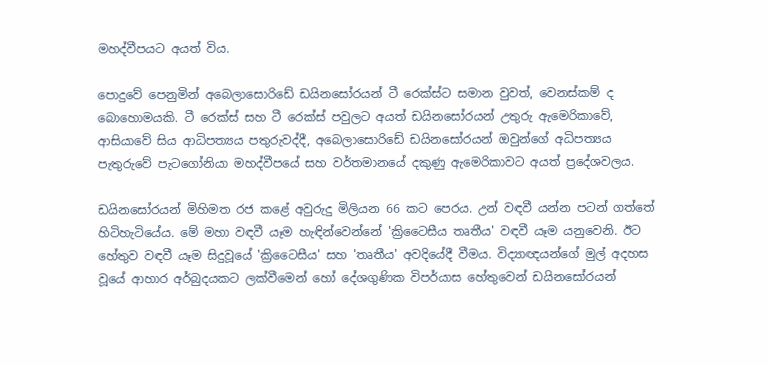මහද්වීපයට අයත් විය.

පොදුවේ පෙනුමින් අබෙලාසොරිඩේ ඩයිනසෝරයන් ටී රෙක්ස්ට සමාන වුවත්, වෙනස්කම් ද බොහොමයකි. ටී රෙක්ස් සහ ටී රෙක්ස් පවුලට අයත් ඩයිනසෝරයන් උතුරු ඇමෙරිකාවේ, ආසියාවේ සිය ආධිපත්‍යය පතුරුවද්දී, අබෙලාසොරිඩේ ඩයිනසෝරයන් ඔවුන්ගේ අධිපත්‍යය පැතුරුවේ පැටගෝනියා මහද්වීපයේ සහ වර්තමානයේ දකුණු ඇමෙරිකාවට අයත් ප්‍රදේශවලය.

ඩයිනසෝරයන් මිහිමත රජ කළේ අවුරුදු මිලියන 66 කට පෙරය. උන් වඳවී යන්න පටන් ගත්තේ හිටිහැටියේය. මේ මහා වඳවී යෑම හැඳින්වෙන්නේ 'ක්‍රිටෛසීය තෘතීය' වඳවී යෑම යනුවෙනි. ඊට හේතුව වඳවී යෑම සිදුවූයේ 'ක්‍රිටෛසීය' සහ 'තෘතීය' අවදියේදී වීමය. විද්‍යාඥයන්ගේ මුල් අදහස වූයේ ආහාර අර්බුදයකට ලක්වීමෙන් හෝ දේශගුණික විපර්යාස හේතුවෙන් ඩයිනසෝරයන්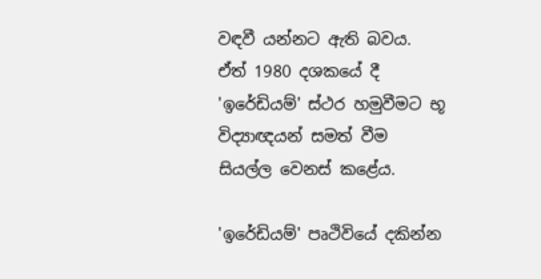වඳවී යන්නට ඇති බවය. ඒත් 1980 දශකයේ දී 'ඉරේඩියම්' ස්ථර හමුවීමට භූ විද්‍යාඥයන් සමත් වීම සියල්ල වෙනස් කළේය.

'ඉරේඩියම්' පෘථිවියේ දකින්න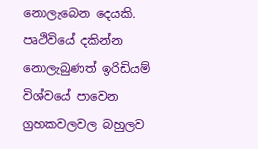නොලැබෙන දෙයකි. පෘථිවියේ දකින්න නොලැබුණත් ඉරිඩියම් විශ්වයේ පාවෙන ග්‍රහකවලවල බහුලව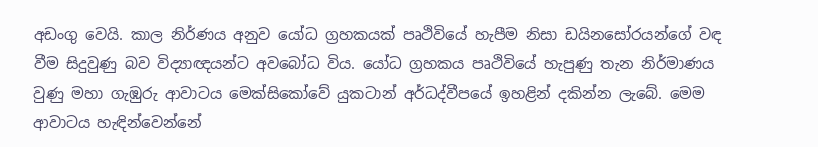අඩංගු වෙයි. කාල නිර්ණය අනුව යෝධ ග්‍රහකයක් පෘථිවියේ හැපීම නිසා ඩයිනසෝරයන්ගේ වඳ වීම සිදුවුණු බව විද්‍යාඥයන්ට අවබෝධ විය. යෝධ ග්‍රහකය පෘථිවියේ හැපුණු තැන නිර්මාණය වුණු මහා ගැඹුරු ආවාටය මෙක්සිකෝවේ යුකටාන් අර්ධද්වීපයේ ඉහළින් දකින්න ලැබේ. මෙම ආවාටය හැඳින්වෙන්නේ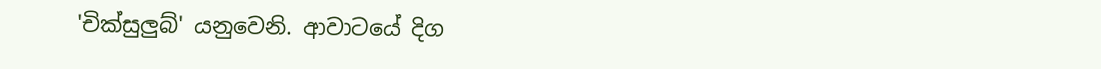'චික්සුලුබ්' යනුවෙනි. ආවාටයේ දිග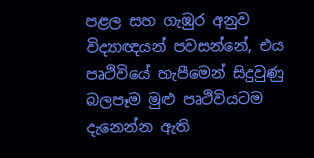පළල සහ ගැඹුර අනුව විද්‍යාඥයන් පවසන්නේ, එය පෘථිවියේ හැපීමෙන් සිදුවුණු බලපෑම මුළු පෘථිවියටම දැනෙන්න ඇති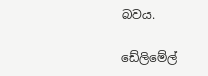බවය.

ඩේලිමේල්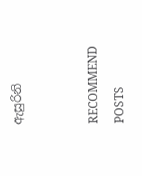ඇසුරිනි


RECOMMEND POSTS